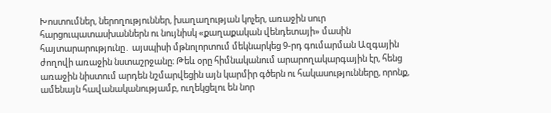Խոստումներ, ներողություններ, խաղաղության կոչեր, առաջին սուր հարցուպատասխաններն ու նույնիսկ «քաղաքական վենդետայի» մասին հայտարարությունը․ այսպիսի մթնոլորտում մեկնարկեց 9-րդ գումարման Ազգային ժողովի առաջին նստաշրջանը։ Թեև օրը հիմնականում արարողակարգային էր, հենց առաջին նիստում արդեն նշմարվեցին այն կարմիր գծերն ու հակասությունները, որոնք, ամենայն հավանականությամբ, ուղեկցելու են նոր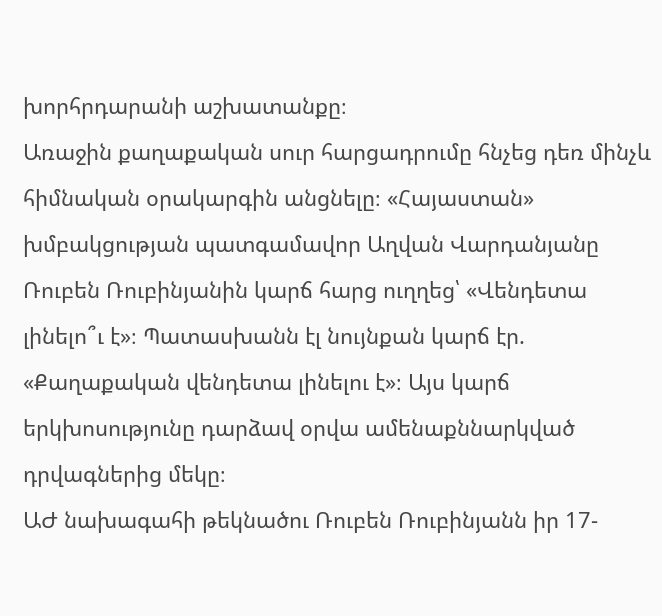խորհրդարանի աշխատանքը։
Առաջին քաղաքական սուր հարցադրումը հնչեց դեռ մինչև հիմնական օրակարգին անցնելը։ «Հայաստան» խմբակցության պատգամավոր Աղվան Վարդանյանը Ռուբեն Ռուբինյանին կարճ հարց ուղղեց՝ «Վենդետա լինելո՞ւ է»։ Պատասխանն էլ նույնքան կարճ էր. «Քաղաքական վենդետա լինելու է»։ Այս կարճ երկխոսությունը դարձավ օրվա ամենաքննարկված դրվագներից մեկը։
ԱԺ նախագահի թեկնածու Ռուբեն Ռուբինյանն իր 17-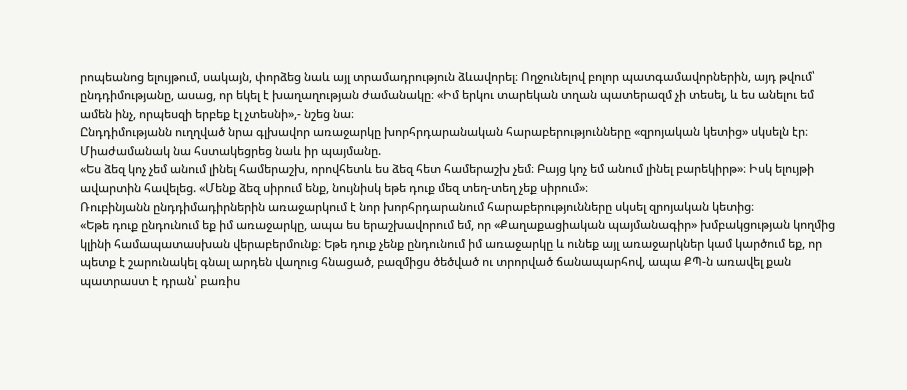րոպեանոց ելույթում, սակայն, փորձեց նաև այլ տրամադրություն ձևավորել։ Ողջունելով բոլոր պատգամավորներին, այդ թվում՝ ընդդիմությանը, ասաց, որ եկել է խաղաղության ժամանակը։ «Իմ երկու տարեկան տղան պատերազմ չի տեսել, և ես անելու եմ ամեն ինչ, որպեսզի երբեք էլ չտեսնի»,- նշեց նա։
Ընդդիմությանն ուղղված նրա գլխավոր առաջարկը խորհրդարանական հարաբերությունները «զրոյական կետից» սկսելն էր։ Միաժամանակ նա հստակեցրեց նաև իր պայմանը.
«Ես ձեզ կոչ չեմ անում լինել համերաշխ, որովհետև ես ձեզ հետ համերաշխ չեմ։ Բայց կոչ եմ անում լինել բարեկիրթ»։ Իսկ ելույթի ավարտին հավելեց. «Մենք ձեզ սիրում ենք, նույնիսկ եթե դուք մեզ տեղ-տեղ չեք սիրում»։
Ռուբինյանն ընդդիմադիրներին առաջարկում է նոր խորհրդարանում հարաբերությունները սկսել զրոյական կետից։
«Եթե դուք ընդունում եք իմ առաջարկը, ապա ես երաշխավորում եմ, որ «Քաղաքացիական պայմանագիր» խմբակցության կողմից կլինի համապատասխան վերաբերմունք։ Եթե դուք չենք ընդունում իմ առաջարկը և ունեք այլ առաջարկներ կամ կարծում եք, որ պետք է շարունակել գնալ արդեն վաղուց հնացած, բազմիցս ծեծված ու տրորված ճանապարհով, ապա ՔՊ-ն առավել քան պատրաստ է դրան՝ բառիս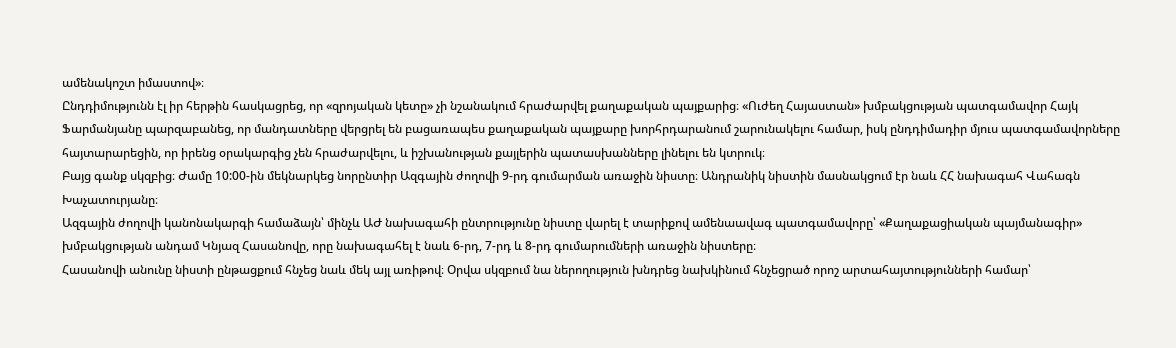ամենակոշտ իմաստով»։
Ընդդիմությունն էլ իր հերթին հասկացրեց, որ «զրոյական կետը» չի նշանակում հրաժարվել քաղաքական պայքարից։ «Ուժեղ Հայաստան» խմբակցության պատգամավոր Հայկ Ֆարմանյանը պարզաբանեց, որ մանդատները վերցրել են բացառապես քաղաքական պայքարը խորհրդարանում շարունակելու համար, իսկ ընդդիմադիր մյուս պատգամավորները հայտարարեցին, որ իրենց օրակարգից չեն հրաժարվելու, և իշխանության քայլերին պատասխանները լինելու են կտրուկ։
Բայց գանք սկզբից։ Ժամը 10:00-ին մեկնարկեց նորընտիր Ազգային ժողովի 9-րդ գումարման առաջին նիստը։ Անդրանիկ նիստին մասնակցում էր նաև ՀՀ նախագահ Վահագն Խաչատուրյանը։
Ազգային ժողովի կանոնակարգի համաձայն՝ մինչև ԱԺ նախագահի ընտրությունը նիստը վարել է տարիքով ամենաավագ պատգամավորը՝ «Քաղաքացիական պայմանագիր» խմբակցության անդամ Կնյազ Հասանովը, որը նախագահել է նաև 6-րդ, 7-րդ և 8-րդ գումարումների առաջին նիստերը։
Հասանովի անունը նիստի ընթացքում հնչեց նաև մեկ այլ առիթով։ Օրվա սկզբում նա ներողություն խնդրեց նախկինում հնչեցրած որոշ արտահայտությունների համար՝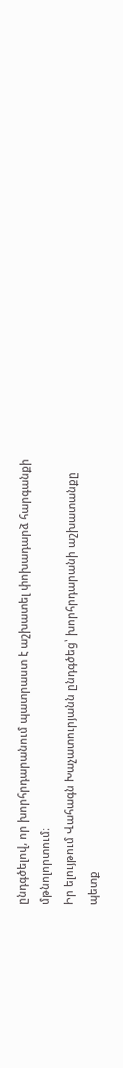ընդգծելով, որ խորհրդարանում պատրաստ է աշխատել փոխադարձ հարգանքի մթնոլորտում։
Իր ելույթում Վահագն Խաչատուրյանն ընդգծեց՝ խորհրդարանի աշխատանքը պետք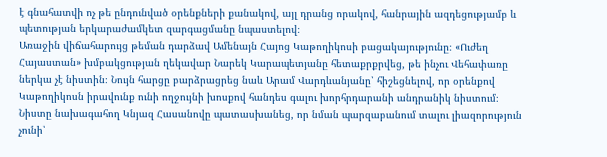է գնահատվի ոչ թե ընդունված օրենքների քանակով, այլ դրանց որակով, հանրային ազդեցությամբ և պետության երկարաժամկետ զարգացմանը նպաստելով։
Առաջին վիճահարույց թեման դարձավ Ամենայն Հայոց Կաթողիկոսի բացակայությունը։ «Ուժեղ Հայաստան» խմբակցության ղեկավար Նարեկ Կարապետյանը հետաքրքրվեց, թե ինչու Վեհափառը ներկա չէ նիստին։ Նույն հարցը բարձրացրեց նաև Արամ Վարդևանյանը՝ հիշեցնելով, որ օրենքով Կաթողիկոսն իրավունք ունի ողջույնի խոսքով հանդես գալու խորհրդարանի անդրանիկ նիստում։ Նիստը նախագահող Կնյազ Հասանովը պատասխանեց, որ նման պարզաբանում տալու լիազորություն չունի՝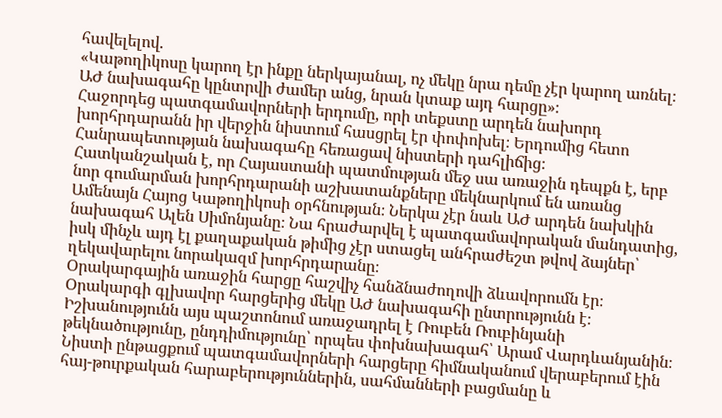հավելելով.
«Կաթողիկոսը կարող էր ինքը ներկայանալ, ոչ մեկը նրա դեմը չէր կարող առնել։ ԱԺ նախագահը կընտրվի ժամեր անց, նրան կտաք այդ հարցը»։
Հաջորդեց պատգամավորների երդումը, որի տեքստը արդեն նախորդ խորհրդարանն իր վերջին նիստում հասցրել էր փոփոխել։ Երդումից հետո Հանրապետության նախագահը հեռացավ նիստերի դահլիճից։
Հատկանշական է, որ Հայաստանի պատմության մեջ սա առաջին դեպքն է, երբ նոր գումարման խորհրդարանի աշխատանքները մեկնարկում են առանց Ամենայն Հայոց Կաթողիկոսի օրհնության։ Ներկա չէր նաև ԱԺ արդեն նախկին նախագահ Ալեն Սիմոնյանը։ Նա հրաժարվել է պատգամավորական մանդատից, իսկ մինչև այդ էլ քաղաքական թիմից չէր ստացել անհրաժեշտ թվով ձայներ՝ ղեկավարելու նորակազմ խորհրդարանը։
Օրակարգային առաջին հարցը հաշվիչ հանձնաժողովի ձևավորումն էր։ Օրակարգի գլխավոր հարցերից մեկը ԱԺ նախագահի ընտրությունն է։ Իշխանությունն այս պաշտոնում առաջադրել է Ռուբեն Ռուբինյանի թեկնածությունը, ընդդիմությունը՝ որպես փոխնախագահ՝ Արամ Վարդևանյանին։
Նիստի ընթացքում պատգամավորների հարցերը հիմնականում վերաբերում էին հայ-թուրքական հարաբերություններին, սահմանների բացմանը և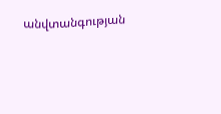անվտանգության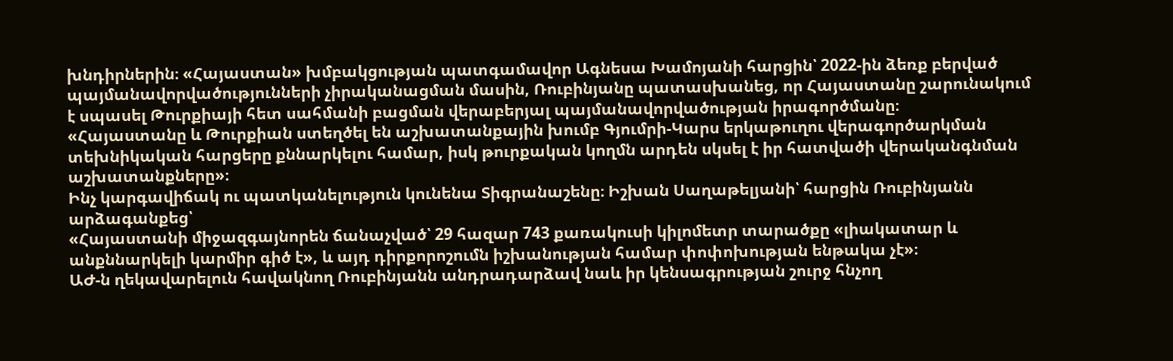խնդիրներին։ «Հայաստան» խմբակցության պատգամավոր Ագնեսա Խամոյանի հարցին՝ 2022-ին ձեռք բերված պայմանավորվածությունների չիրականացման մասին, Ռուբինյանը պատասխանեց, որ Հայաստանը շարունակում է սպասել Թուրքիայի հետ սահմանի բացման վերաբերյալ պայմանավորվածության իրագործմանը։
«Հայաստանը և Թուրքիան ստեղծել են աշխատանքային խումբ Գյումրի-Կարս երկաթուղու վերագործարկման տեխնիկական հարցերը քննարկելու համար, իսկ թուրքական կողմն արդեն սկսել է իր հատվածի վերականգնման աշխատանքները»։
Ինչ կարգավիճակ ու պատկանելություն կունենա Տիգրանաշենը։ Իշխան Սաղաթելյանի՝ հարցին Ռուբինյանն արձագանքեց՝
«Հայաստանի միջազգայնորեն ճանաչված՝ 29 հազար 743 քառակուսի կիլոմետր տարածքը «լիակատար և անքննարկելի կարմիր գիծ է», և այդ դիրքորոշումն իշխանության համար փոփոխության ենթակա չէ»։
ԱԺ-ն ղեկավարելուն հավակնող Ռուբինյանն անդրադարձավ նաև իր կենսագրության շուրջ հնչող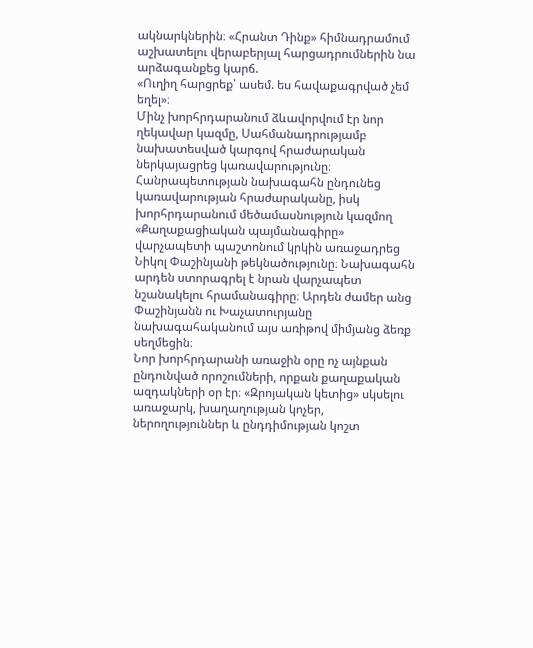ակնարկներին։ «Հրանտ Դինք» հիմնադրամում աշխատելու վերաբերյալ հարցադրումներին նա արձագանքեց կարճ.
«Ուղիղ հարցրեք՝ ասեմ. ես հավաքագրված չեմ եղել»։
Մինչ խորհրդարանում ձևավորվում էր նոր ղեկավար կազմը, Սահմանադրությամբ նախատեսված կարգով հրաժարական ներկայացրեց կառավարությունը։ Հանրապետության նախագահն ընդունեց կառավարության հրաժարականը, իսկ խորհրդարանում մեծամասնություն կազմող «Քաղաքացիական պայմանագիրը» վարչապետի պաշտոնում կրկին առաջադրեց Նիկոլ Փաշինյանի թեկնածությունը։ Նախագահն արդեն ստորագրել է նրան վարչապետ նշանակելու հրամանագիրը։ Արդեն ժամեր անց Փաշինյանն ու Խաչատուրյանը նախագահականում այս առիթով միմյանց ձեռք սեղմեցին։
Նոր խորհրդարանի առաջին օրը ոչ այնքան ընդունված որոշումների, որքան քաղաքական ազդակների օր էր։ «Զրոյական կետից» սկսելու առաջարկ, խաղաղության կոչեր, ներողություններ և ընդդիմության կոշտ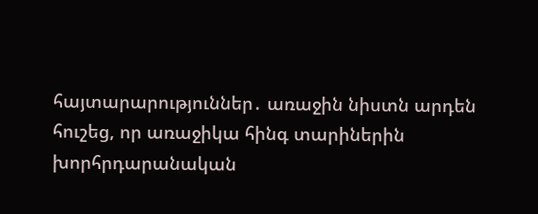հայտարարություններ․ առաջին նիստն արդեն հուշեց, որ առաջիկա հինգ տարիներին խորհրդարանական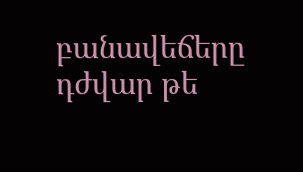բանավեճերը դժվար թե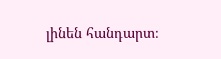լինեն հանդարտ։